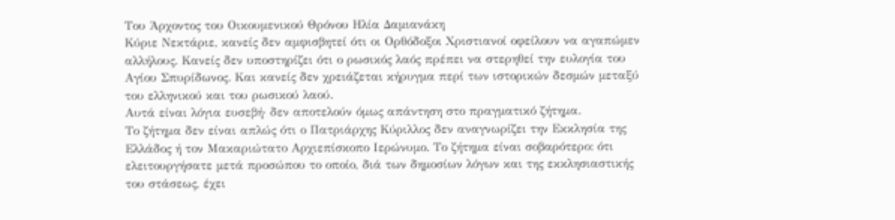Του Άρχοντος του Οικουμενικού Θρόνου Ηλία Δαμιανάκη
Κύριε Νεκτάριε, κανείς δεν αμφισβητεί ότι οι Ορθόδοξοι Χριστιανοί οφείλουν να αγαπώμεν αλλήλους. Κανείς δεν υποστηρίζει ότι ο ρωσικός λαός πρέπει να στερηθεί την ευλογία του Αγίου Σπυρίδωνος. Και κανείς δεν χρειάζεται κήρυγμα περί των ιστορικών δεσμών μεταξύ του ελληνικού και του ρωσικού λαού.
Αυτά είναι λόγια ευσεβή· δεν αποτελούν όμως απάντηση στο πραγματικό ζήτημα.
Το ζήτημα δεν είναι απλώς ότι ο Πατριάρχης Κύριλλος δεν αναγνωρίζει την Εκκλησία της Ελλάδος ή τον Μακαριώτατο Αρχιεπίσκοπο Ιερώνυμο. Το ζήτημα είναι σοβαρότερο: ότι ελειτουργήσατε μετά προσώπου το οποίο, διά των δημοσίων λόγων και της εκκλησιαστικής του στάσεως, έχει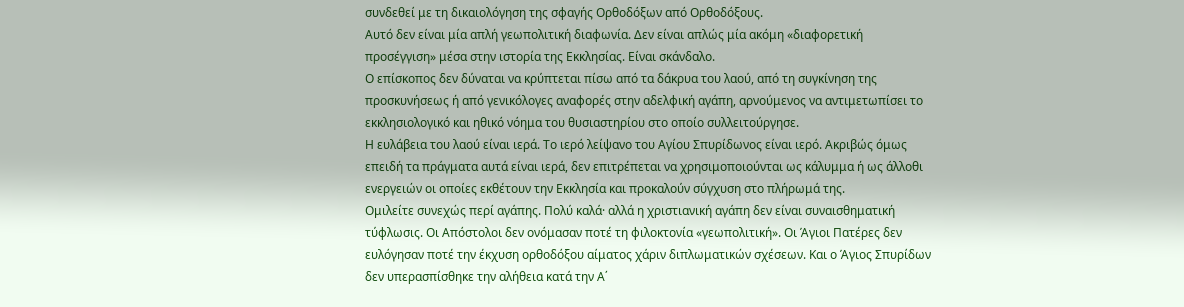συνδεθεί με τη δικαιολόγηση της σφαγής Ορθοδόξων από Ορθοδόξους.
Αυτό δεν είναι μία απλή γεωπολιτική διαφωνία. Δεν είναι απλώς μία ακόμη «διαφορετική προσέγγιση» μέσα στην ιστορία της Εκκλησίας. Είναι σκάνδαλο.
Ο επίσκοπος δεν δύναται να κρύπτεται πίσω από τα δάκρυα του λαού, από τη συγκίνηση της προσκυνήσεως ή από γενικόλογες αναφορές στην αδελφική αγάπη, αρνούμενος να αντιμετωπίσει το εκκλησιολογικό και ηθικό νόημα του θυσιαστηρίου στο οποίο συλλειτούργησε.
Η ευλάβεια του λαού είναι ιερά. Το ιερό λείψανο του Αγίου Σπυρίδωνος είναι ιερό. Ακριβώς όμως επειδή τα πράγματα αυτά είναι ιερά, δεν επιτρέπεται να χρησιμοποιούνται ως κάλυμμα ή ως άλλοθι ενεργειών οι οποίες εκθέτουν την Εκκλησία και προκαλούν σύγχυση στο πλήρωμά της.
Ομιλείτε συνεχώς περί αγάπης. Πολύ καλά· αλλά η χριστιανική αγάπη δεν είναι συναισθηματική τύφλωσις. Οι Απόστολοι δεν ονόμασαν ποτέ τη φιλοκτονία «γεωπολιτική». Οι Άγιοι Πατέρες δεν ευλόγησαν ποτέ την έκχυση ορθοδόξου αίματος χάριν διπλωματικών σχέσεων. Και ο Άγιος Σπυρίδων δεν υπερασπίσθηκε την αλήθεια κατά την Α΄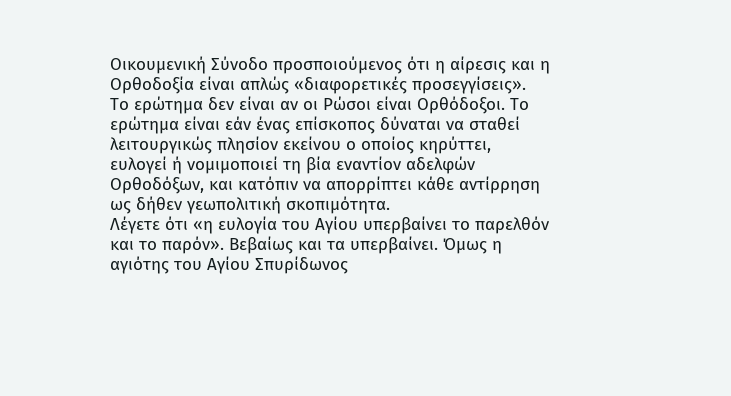Οικουμενική Σύνοδο προσποιούμενος ότι η αίρεσις και η Ορθοδοξία είναι απλώς «διαφορετικές προσεγγίσεις».
Το ερώτημα δεν είναι αν οι Ρώσοι είναι Ορθόδοξοι. Το ερώτημα είναι εάν ένας επίσκοπος δύναται να σταθεί λειτουργικώς πλησίον εκείνου ο οποίος κηρύττει, ευλογεί ή νομιμοποιεί τη βία εναντίον αδελφών Ορθοδόξων, και κατόπιν να απορρίπτει κάθε αντίρρηση ως δήθεν γεωπολιτική σκοπιμότητα.
Λέγετε ότι «η ευλογία του Αγίου υπερβαίνει το παρελθόν και το παρόν». Βεβαίως και τα υπερβαίνει. Όμως η αγιότης του Αγίου Σπυρίδωνος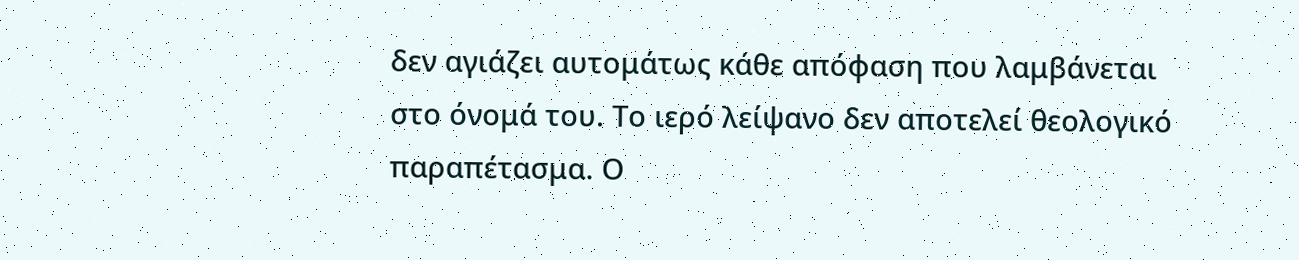δεν αγιάζει αυτομάτως κάθε απόφαση που λαμβάνεται στο όνομά του. Το ιερό λείψανο δεν αποτελεί θεολογικό παραπέτασμα. Ο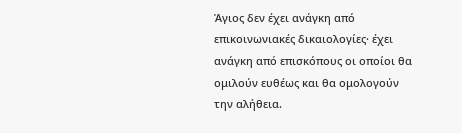Άγιος δεν έχει ανάγκη από επικοινωνιακές δικαιολογίες· έχει ανάγκη από επισκόπους οι οποίοι θα ομιλούν ευθέως και θα ομολογούν την αλήθεια.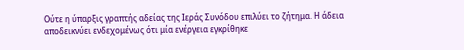Ούτε η ύπαρξις γραπτής αδείας της Ιεράς Συνόδου επιλύει το ζήτημα. Η άδεια αποδεικνύει ενδεχομένως ότι μία ενέργεια εγκρίθηκε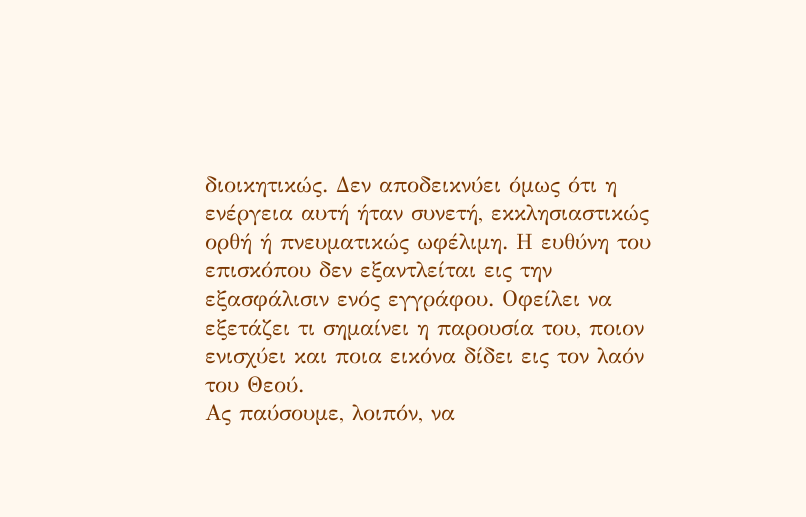διοικητικώς. Δεν αποδεικνύει όμως ότι η ενέργεια αυτή ήταν συνετή, εκκλησιαστικώς ορθή ή πνευματικώς ωφέλιμη. Η ευθύνη του επισκόπου δεν εξαντλείται εις την εξασφάλισιν ενός εγγράφου. Οφείλει να εξετάζει τι σημαίνει η παρουσία του, ποιον ενισχύει και ποια εικόνα δίδει εις τον λαόν του Θεού.
Ας παύσουμε, λοιπόν, να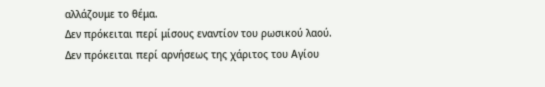αλλάζουμε το θέμα.
Δεν πρόκειται περί μίσους εναντίον του ρωσικού λαού.
Δεν πρόκειται περί αρνήσεως της χάριτος του Αγίου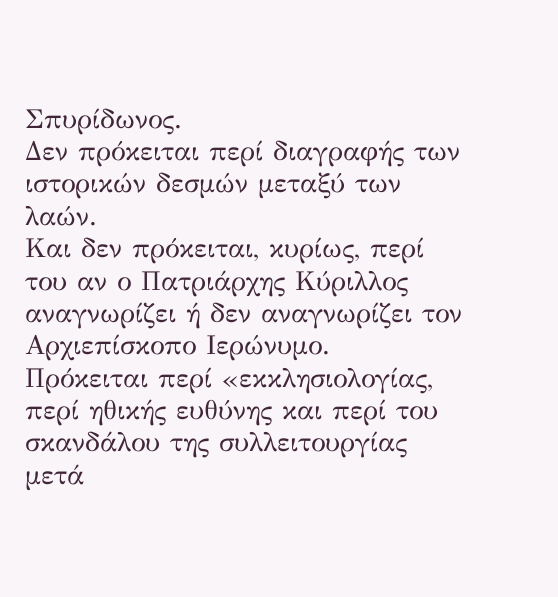Σπυρίδωνος.
Δεν πρόκειται περί διαγραφής των ιστορικών δεσμών μεταξύ των λαών.
Και δεν πρόκειται, κυρίως, περί του αν ο Πατριάρχης Κύριλλος αναγνωρίζει ή δεν αναγνωρίζει τον Αρχιεπίσκοπο Ιερώνυμο.
Πρόκειται περί «εκκλησιολογίας, περί ηθικής ευθύνης και περί του σκανδάλου της συλλειτουργίας μετά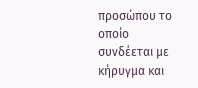προσώπου το οποίο συνδέεται με κήρυγμα και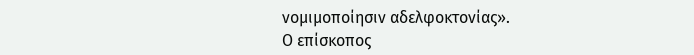νομιμοποίησιν αδελφοκτονίας».
Ο επίσκοπος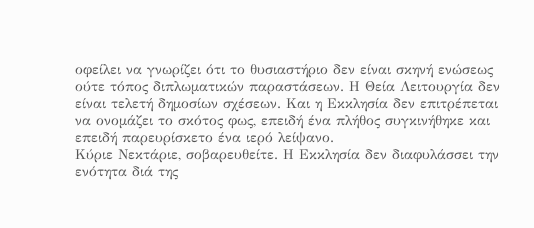οφείλει να γνωρίζει ότι το θυσιαστήριο δεν είναι σκηνή ενώσεως ούτε τόπος διπλωματικών παραστάσεων. Η Θεία Λειτουργία δεν είναι τελετή δημοσίων σχέσεων. Και η Εκκλησία δεν επιτρέπεται να ονομάζει το σκότος φως, επειδή ένα πλήθος συγκινήθηκε και επειδή παρευρίσκετο ένα ιερό λείψανο.
Κύριε Νεκτάριε, σοβαρευθείτε. Η Εκκλησία δεν διαφυλάσσει την ενότητα διά της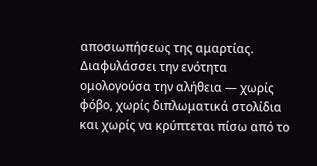αποσιωπήσεως της αμαρτίας. Διαφυλάσσει την ενότητα ομολογούσα την αλήθεια — χωρίς φόβο, χωρίς διπλωματικά στολίδια και χωρίς να κρύπτεται πίσω από το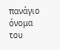πανάγιο όνομα του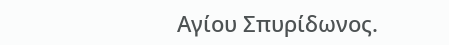Αγίου Σπυρίδωνος.